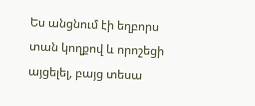Ես անցնում էի եղբորս տան կողքով և որոշեցի այցելել, բայց տեսա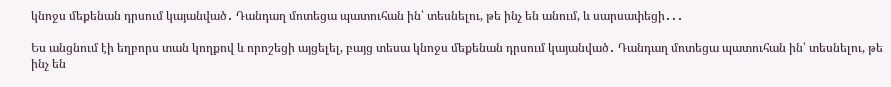կնոջս մեքենան դրսում կայանված․ Դանդաղ մոտեցա պատուհան ին՝ տեսնելու, թե ինչ են անում, և սարսափեցի․․․

Ես անցնում էի եղբորս տան կողքով և որոշեցի այցելել, բայց տեսա կնոջս մեքենան դրսում կայանված․ Դանդաղ մոտեցա պատուհան ին՝ տեսնելու, թե ինչ են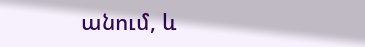անում, և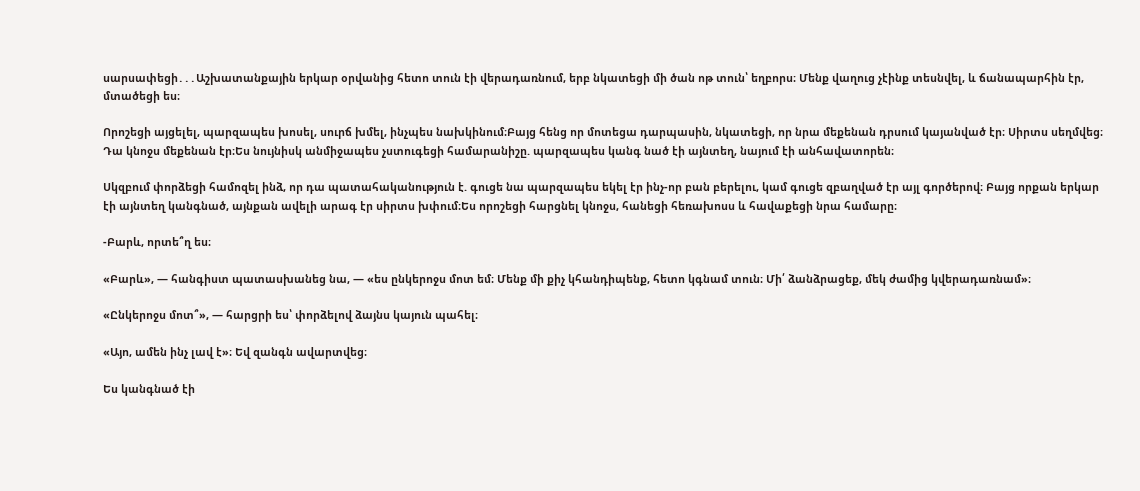սարսափեցի․․․Աշխատանքային երկար օրվանից հետո տուն էի վերադառնում, երբ նկատեցի մի ծան ոթ տուն՝ եղբորս։ Մենք վաղուց չէինք տեսնվել, և ճանապարհին էր, մտածեցի ես։

Որոշեցի այցելել, պարզապես խոսել, սուրճ խմել, ինչպես նախկինում։Բայց հենց որ մոտեցա դարպասին, նկատեցի, որ նրա մեքենան դրսում կայանված էր։ Սիրտս սեղմվեց։ Դա կնոջս մեքենան էր։Ես նույնիսկ անմիջապես չստուգեցի համարանիշը. պարզապես կանգ նած էի այնտեղ, նայում էի անհավատորեն։

Սկզբում փորձեցի համոզել ինձ, որ դա պատահականություն է. գուցե նա պարզապես եկել էր ինչ-որ բան բերելու, կամ գուցե զբաղված էր այլ գործերով։ Բայց որքան երկար էի այնտեղ կանգնած, այնքան ավելի արագ էր սիրտս խփում։Ես որոշեցի հարցնել կնոջս, հանեցի հեռախոսս և հավաքեցի նրա համարը։

-Բարև, որտե՞ղ ես։

«Բարև», — հանգիստ պատասխանեց նա, — «ես ընկերոջս մոտ եմ։ Մենք մի քիչ կհանդիպենք, հետո կգնամ տուն։ Մի՛ ձանձրացեք, մեկ ժամից կվերադառնամ»։

«Ընկերոջս մոտ՞», — հարցրի ես՝ փորձելով ձայնս կայուն պահել։

«Այո, ամեն ինչ լավ է»։ Եվ զանգն ավարտվեց։

Ես կանգնած էի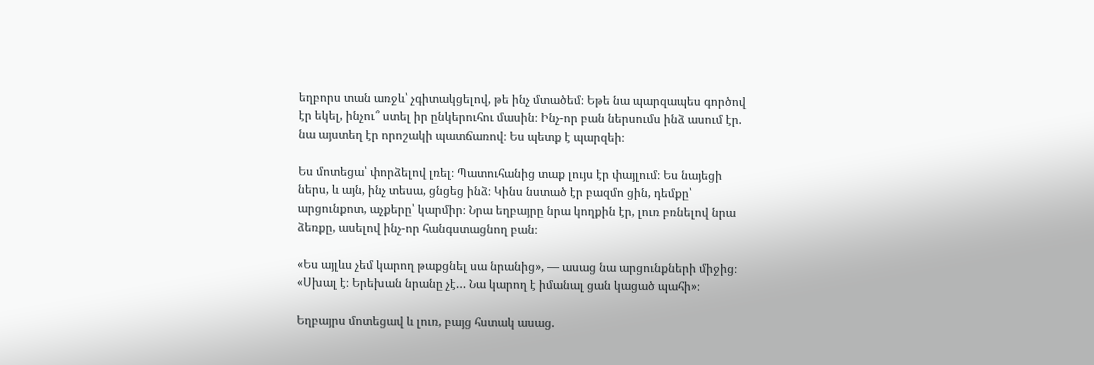եղբորս տան առջև՝ չգիտակցելով, թե ինչ մտածեմ։ Եթե նա պարզապես գործով էր եկել, ինչու՞ ստել իր ընկերուհու մասին։ Ինչ-որ բան ներսումս ինձ ասում էր. նա այստեղ էր որոշակի պատճառով։ Ես պետք է պարզեի։

Ես մոտեցա՝ փորձելով լռել։ Պատուհանից տաք լույս էր փայլում։ Ես նայեցի ներս, և այն, ինչ տեսա, ցնցեց ինձ։ Կինս նստած էր բազմո ցին, դեմքը՝ արցունքոտ, աչքերը՝ կարմիր։ Նրա եղբայրը նրա կողքին էր, լուռ բռնելով նրա ձեռքը, ասելով ինչ-որ հանգստացնող բան։

«Ես այլևս չեմ կարող թաքցնել սա նրանից», — ասաց նա արցունքների միջից։ «Սխալ է։ Երեխան նրանը չէ… Նա կարող է իմանալ ցան կացած պահի»։

Եղբայրս մոտեցավ և լուռ, բայց հստակ ասաց.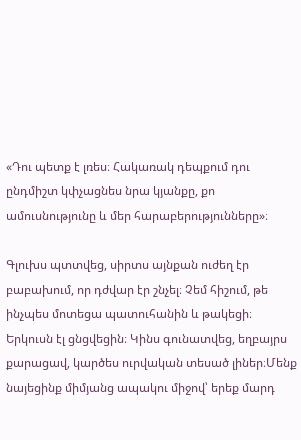«Դու պետք է լռես։ Հակառակ դեպքում դու ընդմիշտ կփչացնես նրա կյանքը, քո ամուսնությունը և մեր հարաբերությունները»։

Գլուխս պտտվեց, սիրտս այնքան ուժեղ էր բաբախում, որ դժվար էր շնչել։ Չեմ հիշում, թե ինչպես մոտեցա պատուհանին և թակեցի։ Երկուսն էլ ցնցվեցին։ Կինս գունատվեց, եղբայրս քարացավ, կարծես ուրվական տեսած լիներ։Մենք նայեցինք միմյանց ապակու միջով՝ երեք մարդ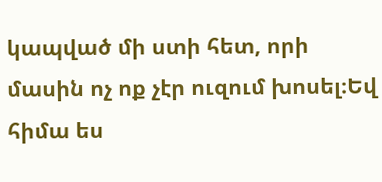կապված մի ստի հետ, որի մասին ոչ ոք չէր ուզում խոսել։Եվ հիմա ես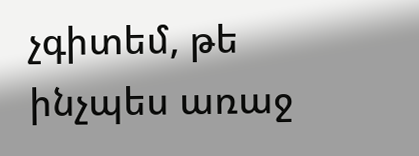չգիտեմ, թե ինչպես առաջ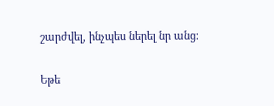շարժվել, ինչպես ներել նր անց։

Եթե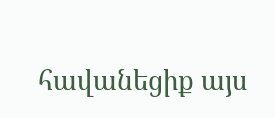հավանեցիք այս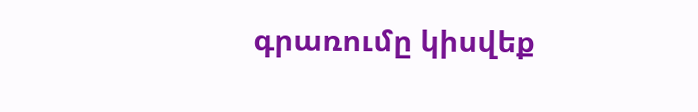գրառումը կիսվեք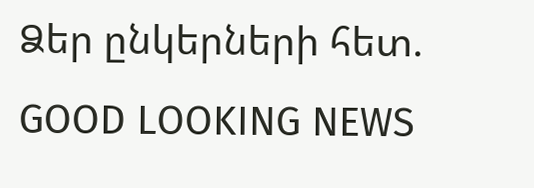Ձեր ընկերների հետ.
GOOD LOOKING NEWS